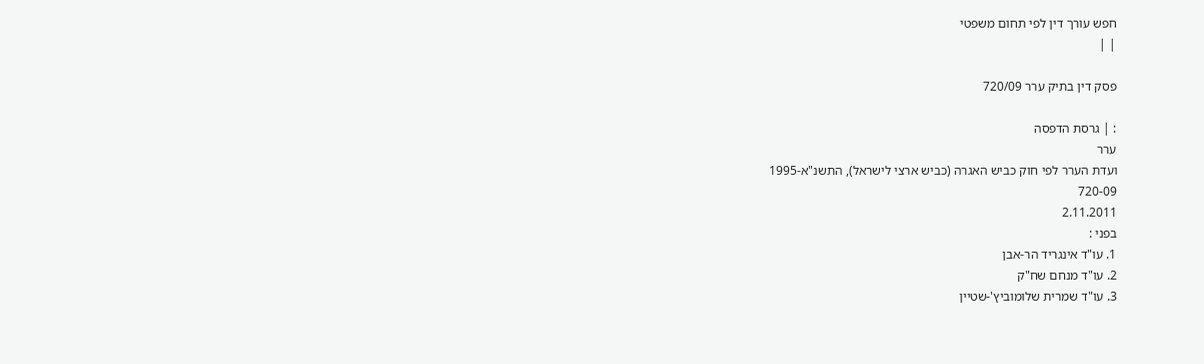חפש עורך דין לפי תחום משפטי
| |

פסק דין בתיק ערר 720/09

: | גרסת הדפסה
ערר
ועדת הערר לפי חוק כביש האגרה (כביש ארצי לישראל), התשנ"א-1995
720-09
2.11.2011
בפני :
1. עו"ד אינגריד הר-אבן
2. עו"ד מנחם שח"ק
3. עו"ד שמרית שלומוביץ'-שטיין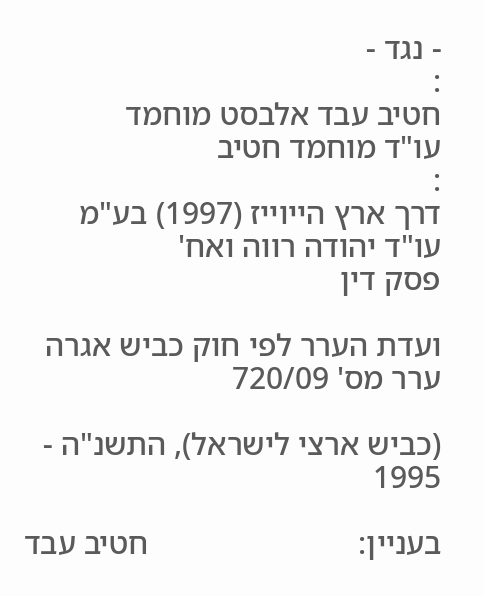- נגד -
:
חטיב עבד אלבסט מוחמד
עו"ד מוחמד חטיב
:
דרך ארץ הייוייז (1997) בע"מ
עו"ד יהודה רווה ואח'
פסק דין

ועדת הערר לפי חוק כביש אגרה                                                       ערר מס' 720/09

(כביש ארצי לישראל), התשנ"ה - 1995

בעניין:                          חטיב עבד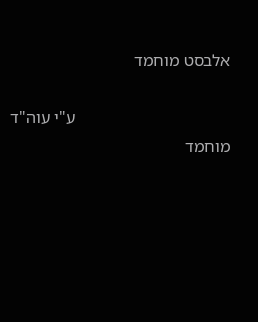אלבסט מוחמד

                                    ע"י עוה"ד מוחמד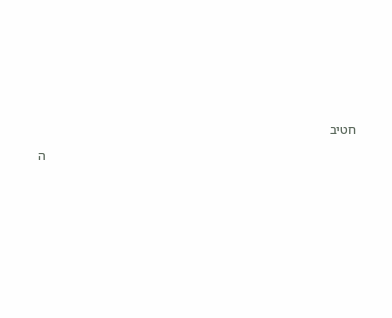חטיב

                                                                                                ה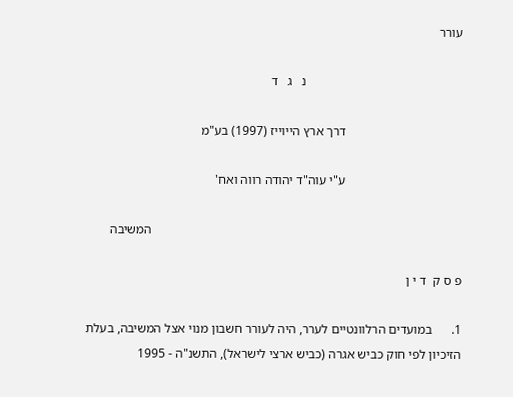עורר

                                                נ   ג   ד

                                    דרך ארץ הייוייז (1997) בע"מ

                                    ע"י עוה"ד יהודה רווה ואח'

                                                                                                המשיבה

פ ס ק  ד י ן

1.      במועדים הרלוונטיים לערר, היה לעורר חשבון מנוי אצל המשיבה, בעלת הזיכיון לפי חוק כביש אגרה (כביש ארצי לישראל), התשנ"ה - 1995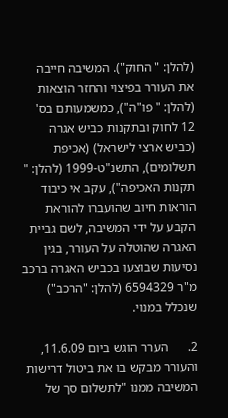(להלן: " החוק"). המשיבה חייבה את העורר בפיצוי והחזר הוצאות (להלן: " פו"ה"), כמשמעותם בס' 12 לחוק ובתקנות כביש אגרה (כביש ארצי לישראל) (אכיפת תשלומים), התשנ"ט-1999 (להלן: " תקנות האכיפה"), עקב אי כיבוד הוראות חיוב שהועברו להוראת הקבע על ידי המשיבה, לשם גביית האגרה שהוטלה על העורר, בגין נסיעות שבוצעו בכביש האגרה ברכב מ"ר 6594329 (להלן: "הרכב") שנכלל במנוי.

2.      הערר הוגש ביום 11.6.09, והעורר מבקש בו את ביטול דרישות המשיבה ממנו "לתשלום סך של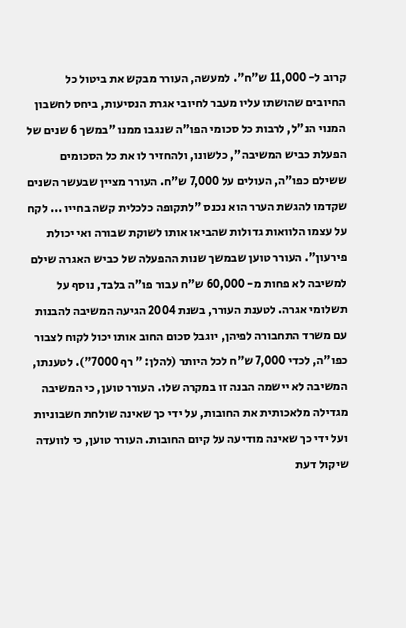קרוב ל- 11,000 ש"ח". למעשה, העורר מבקש את ביטול כל החיובים שהושתו עליו מעבר לחיובי אגרת הנסיעות, ביחס לחשבון המנוי הנ"ל, לרבות כל סכומי הפו"ה שנגבו ממנו "במשך 6 שנים של הפעלת כביש המשיבה", כלשונו, ולהחזיר לו את כל הסכומים ששילם כפו"ה, העולים על 7,000 ש"ח. העורר מציין שבעשר השנים שקדמו להגשת הערר הוא נכנס "לתקופה כלכלית קשה בחייו ... לקח על עצמו הלוואות גדולות שהביאו אותו לשוקת שבורה ואי יכולת פירעון". העורר טוען שבמשך שנות ההפעלה של כביש האגרה שילם למשיבה לא פחות מ- 60,000 ש"ח עבור פו"ה בלבד, נוסף על תשלומי אגרה. לטענת העורר, בשנת 2004 הגיעה המשיבה להבנות עם משרד התחבורה לפיהן, יוגבל סכום החוב אותו יכול לקוח לצבור כפו"ה, לכדי 7,000 ש"ח לכל היותר (להלן: " רף 7000"). לטענתו, המשיבה לא יישמה הבנה זו במקרה שלו. העורר טוען, כי המשיבה מגדילה מלאכותית את החובות, על ידי כך שאינה שולחת חשבוניות ועל ידי כך שאינה מודיעה על קיום החובות. העורר טוען, כי לוועדה שיקול דעת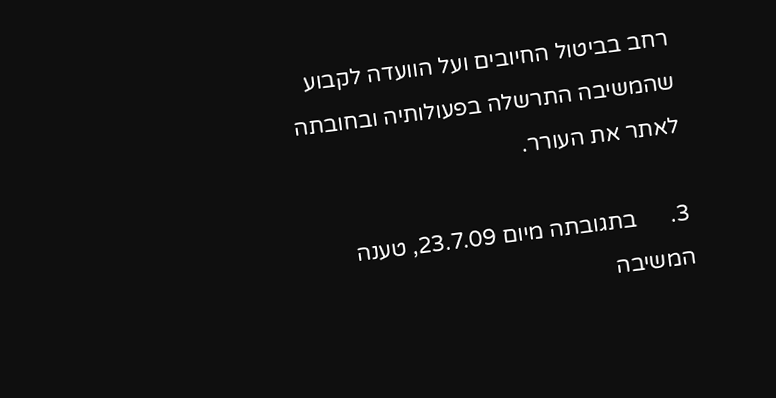רחב בביטול החיובים ועל הוועדה לקבוע שהמשיבה התרשלה בפעולותיה ובחובתה לאתר את העורר.

3.      בתגובתה מיום 23.7.09, טענה המשיבה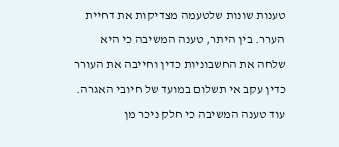טענות שונות שלטעמה מצדיקות את דחיית הערר. בין היתר, טענה המשיבה כי היא שלחה את החשבוניות כדין וחייבה את העורר כדין עקב אי תשלום במועד של חיובי האגרה. עוד טענה המשיבה כי חלק ניכר מן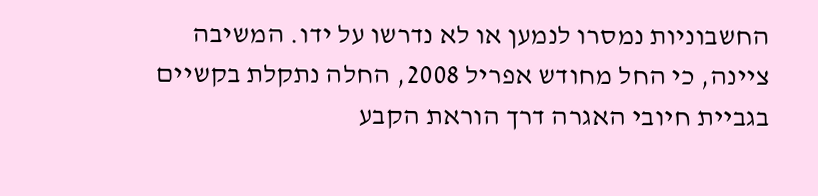החשבוניות נמסרו לנמען או לא נדרשו על ידו. המשיבה ציינה, כי החל מחודש אפריל 2008, החלה נתקלת בקשיים בגביית חיובי האגרה דרך הוראת הקבע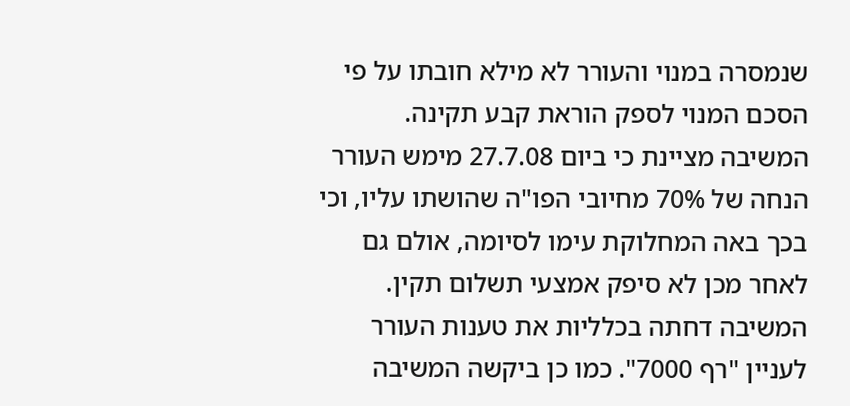שנמסרה במנוי והעורר לא מילא חובתו על פי הסכם המנוי לספק הוראת קבע תקינה. המשיבה מציינת כי ביום 27.7.08 מימש העורר הנחה של 70% מחיובי הפו"ה שהושתו עליו, וכי בכך באה המחלוקת עימו לסיומה, אולם גם לאחר מכן לא סיפק אמצעי תשלום תקין. המשיבה דחתה בכלליות את טענות העורר לעניין "רף 7000". כמו כן ביקשה המשיבה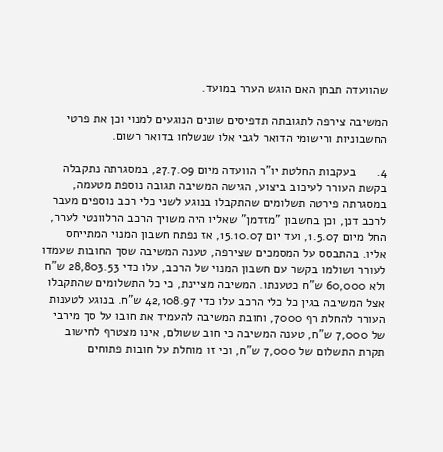שהוועדה תבחן האם הוגש הערר במועד.

המשיבה צירפה לתגובתה תדפיסים שונים הנוגעים למנוי וכן את פרטי החשבוניות ורישומי הדואר לגבי אלו שנשלחו בדואר רשום.

4.      בעקבות החלטת יו"ר הוועדה מיום 27.7.09, במסגרתה נתקבלה בקשת העורר לעיכוב ביצוע, הגישה המשיבה תגובה נוספת מטעמה, במסגרתה פירטה תשלומים שהתקבלו בנוגע לשני כלי רכב נוספים מעבר לרכב דנן, וכן בחשבון "מזדמן" שאליו היה משויך הרכב הרלוונטי לערר, החל מיום 1.5.07, ועד יום 15.10.07, אז נפתח חשבון המנוי המתייחס אליו. בהתבסס על המסמכים שצירפה, טענה המשיבה שסך החובות שעמדו לעורר ושולמו בקשר עם חשבון המנוי של הרכב, עלו כדי 28,803.53 ש"ח ולא 60,000 ש"ח כטענתו. המשיבה מציינת, כי כל התשלומים שהתקבלו אצל המשיבה בגין כל כלי הרכב עלו כדי 42,108.97 ש"ח. בנוגע לטענות העורר להחלת רף 7000, וחובת המשיבה להעמיד את חובו על סך מירבי של 7,000 ש"ח, טענה המשיבה כי חוב ששולם, אינו מצטרף לחישוב תקרת התשלום של 7,000 ש"ח, וכי זו מוחלת על חובות פתוחים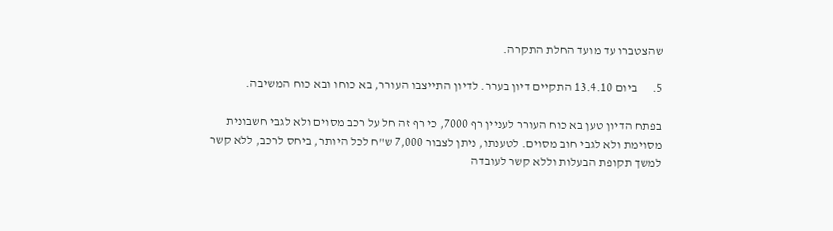שהצטברו עד מועד החלת התקרה.

5.      ביום 13.4.10 התקיים דיון בערר. לדיון התייצבו העורר, בא כוחו ובא כוח המשיבה.

בפתח הדיון טען בא כוח העורר לעניין רף 7000, כי רף זה חל על רכב מסוים ולא לגבי חשבונית מסוימת ולא לגבי חוב מסוים. לטענתו, ניתן לצבור 7,000 ש"ח לכל היותר, ביחס לרכב, ללא קשר למשך תקופת הבעלות וללא קשר לעובדה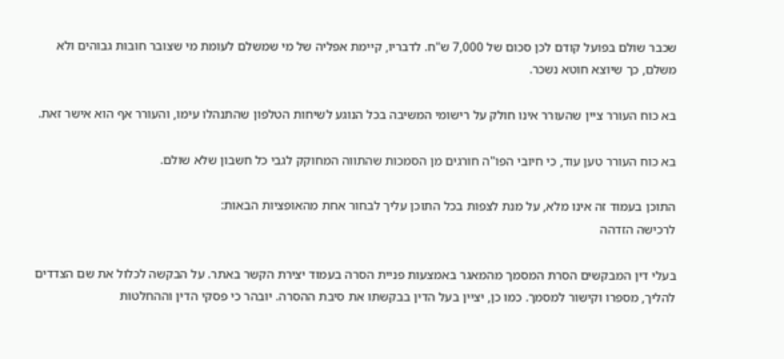שכבר שולם בפועל קודם לכן סכום של 7,000 ש"ח. לדבריו, קיימת אפליה של מי שמשלם לעומת מי שצובר חובות גבוהים ולא משלם, כך שיוצא חוטא נשכר.

בא כוח העורר ציין שהעורר אינו חולק על רישומי המשיבה בכל הנוגע לשיחות הטלפון שהתנהלו עימו, והעורר אף הוא אישר זאת.

בא כוח העורר טען עוד, כי חיובי הפו"ה חורגים מן הסמכות שהתווה המחוקק לגבי כל חשבון שלא שולם.

התוכן בעמוד זה אינו מלא, על מנת לצפות בכל התוכן עליך לבחור אחת מהאופציות הבאות:
לרכישה הזדהה

בעלי דין המבקשים הסרת המסמך מהמאגר באמצעות פניית הסרה בעמוד יצירת הקשר באתר. על הבקשה לכלול את שם הצדדים להליך, מספרו וקישור למסמך. כמו כן, יציין בעל הדין בבקשתו את סיבת ההסרה. יובהר כי פסקי הדין וההחלטות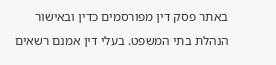באתר פסק דין מפורסמים כדין ובאישור הנהלת בתי המשפט. בעלי דין אמנם רשאים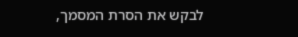לבקש את הסרת המסמך,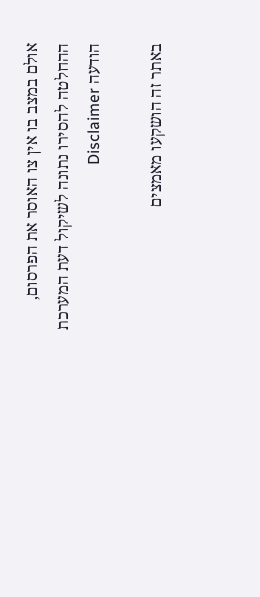אולם במצב בו אין צו האוסר את הפרסום, ההחלטה להסירו נתונה לשיקול דעת המערכת
הודעה Disclaimer

באתר זה הושקעו מאמצים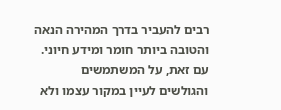רבים להעביר בדרך המהירה הנאה והטובה ביותר חומר ומידע חיוני. עם זאת, על המשתמשים והגולשים לעיין במקור עצמו ולא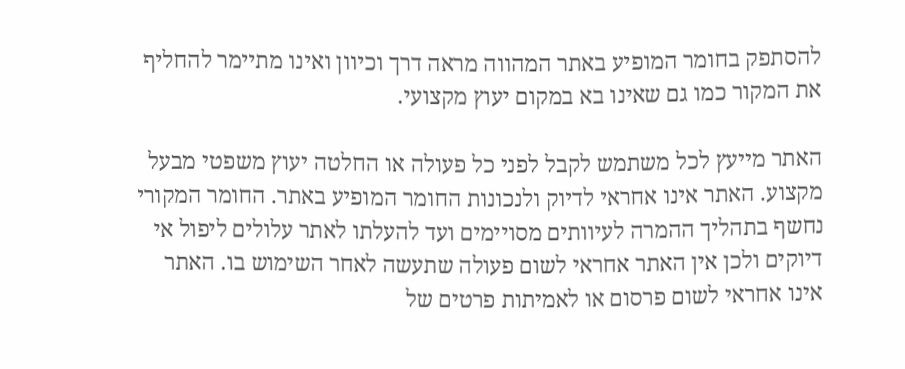להסתפק בחומר המופיע באתר המהווה מראה דרך וכיוון ואינו מתיימר להחליף את המקור כמו גם שאינו בא במקום יעוץ מקצועי.

האתר מייעץ לכל משתמש לקבל לפני כל פעולה או החלטה יעוץ משפטי מבעל מקצוע. האתר אינו אחראי לדיוק ולנכונות החומר המופיע באתר. החומר המקורי נחשף בתהליך ההמרה לעיוותים מסויימים ועד להעלתו לאתר עלולים ליפול אי דיוקים ולכן אין האתר אחראי לשום פעולה שתעשה לאחר השימוש בו. האתר אינו אחראי לשום פרסום או לאמיתות פרטים של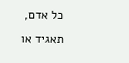כל אדם, תאגיד או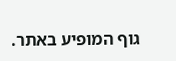גוף המופיע באתר.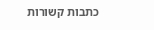כתבות קשורות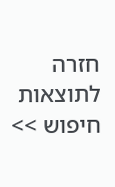חזרה לתוצאות חיפוש >>